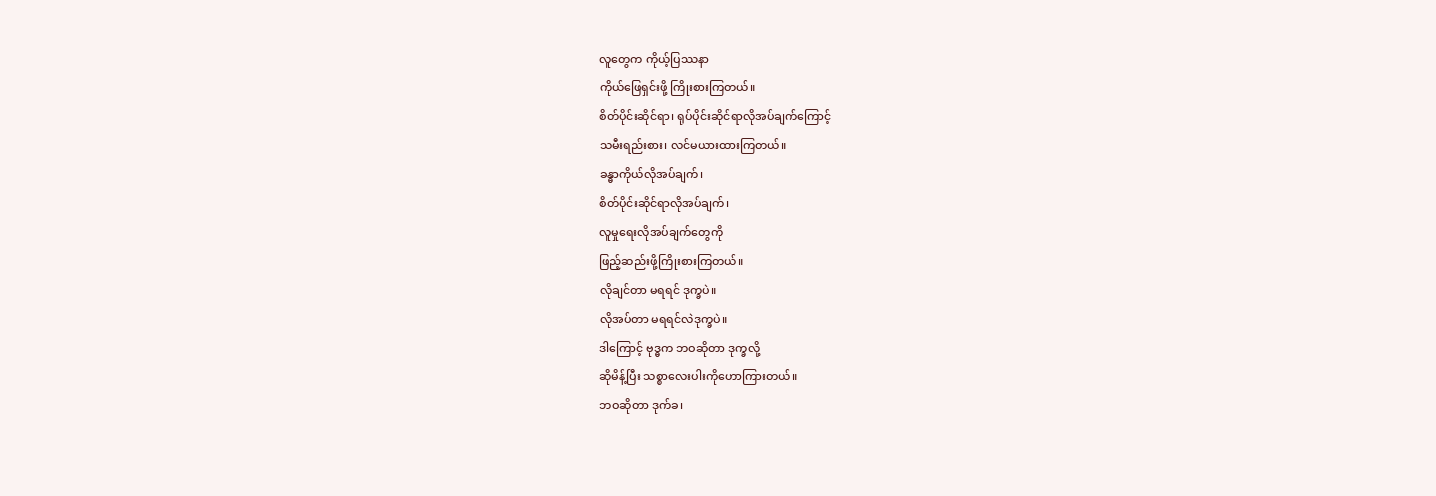လူတွေက ကိုယ့်ပြဿနာ
ကိုယ်ဖြေရှင်းဖို့ ကြိုးစားကြတယ်။
စိတ်ပိုင်းဆိုင်ရာ၊ ရုပ်ပိုင်းဆိုင်ရာလိုအပ်ချက်ကြောင့်
သမီးရည်းစား၊ လင်မယားထားကြတယ်။
ခန္ဓာကိုယ်လိုအပ်ချက်၊
စိတ်ပိုင်းဆိုင်ရာလိုအပ်ချက်၊
လူမှုရေးလိုအပ်ချက်တွေကို
ဖြည့်ဆည်းဖို့ကြိုးစားကြတယ်။
လိုချင်တာ မရရင် ဒုက္ခပဲ။
လိုအပ်တာ မရရင်လဲဒုက္ခပဲ။
ဒါကြောင့် ဗုဒ္ဓက ဘဝဆိုတာ ဒုက္ခလို့
ဆိုမိန့်ပြီး သစ္စာလေးပါးကိုဟောကြားတယ်။
ဘဝဆိုတာ ဒုက်ခ၊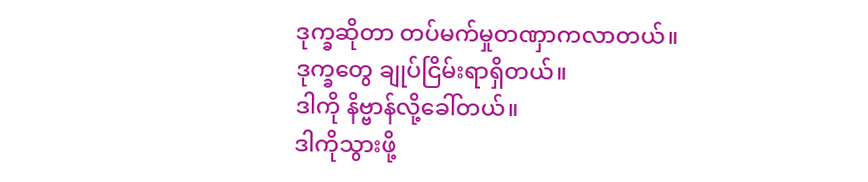ဒုက္ခဆိုတာ တပ်မက်မှုတဏှာကလာတယ်။
ဒုက္ခတွေ ချုပ်ငြိမ်းရာရှိတယ်။
ဒါကို နိဗ္ဗာန်လို့ခေါ်တယ်။
ဒါကိုသွားဖို့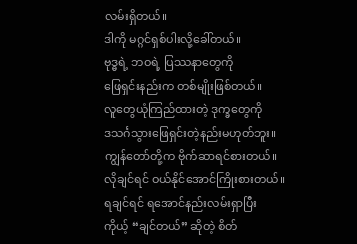လမ်းရှိတယ်။
ဒါကို မဂ္ဂင်ရှစ်ပါးလို့ခေါ်တယ်။
ဗုဒ္ဓရဲ့ ဘဝရဲ့ ပြဿနာတွေကို
ဖြေရှင်းနည်းက တစ်မျိုးဖြစ်တယ်။
လူတွေယုံကြည်ထားတဲ့ ဒုက္ခတွေကို
ဒသင်္ဂသွားဖြေရှင်းတဲ့နည်းမဟုတ်ဘူး။
ကျွန်တော်တို့က ဗိုက်ဆာရင်စားတယ်။
လိုချင်ရင် ဝယ်နိုင်အောင်ကြိုးစားတယ်။
ရချင်ရင် ရအောင်နည်းလမ်းရှာပြီး
ကိုယ့် “ချင်တယ်” ဆိုတဲ့ စိတ်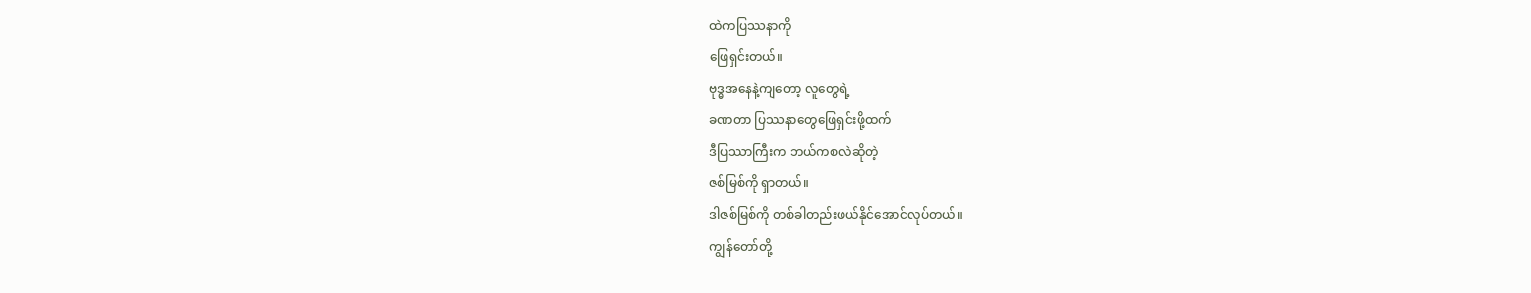ထဲကပြဿနာကို
ဖြေရှင်းတယ်။
ဗုဒ္ဓအနေနဲ့ကျတော့ လူတွေရဲ့
ခဏတာ ပြဿနာတွေဖြေရှင်းဖို့ထက်
ဒီပြဿာကြီးက ဘယ်ကစလဲဆိုတဲ့
ဇစ်မြစ်ကို ရှာတယ်။
ဒါဇစ်မြစ်ကို တစ်ခါတည်းဖယ်နိုင်အောင်လုပ်တယ်။
ကျွန်တော်တို့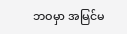ဘဝမှာ အမြင်မ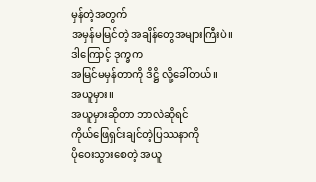မှန်တဲ့အတွက်
အမှန်မမြင်တဲ့ အချိန်တွေအများကြီးပဲ။
ဒါကြောင့် ဒုက္ခက
အမြင်မမှန်တာကို ဒိဋ္ဌိ လို့ခေါ်တယ်။
အယူမှား။
အယူမှားဆိုတာ ဘာလဲဆိုရင်
ကိုယ်ဖြေရှင်းချင်တဲ့ပြဿနာကို
ပိုဝေးသွားစေတဲ့ အယူ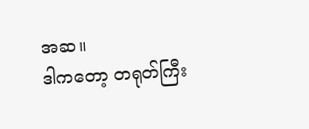အဆ။
ဒါကတော့ တရုတ်ကြီး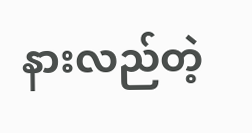နားလည်တဲ့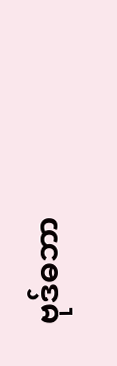ဗုဒ်ဓဘာ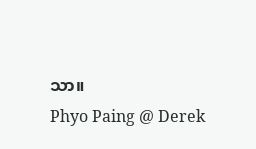သာ။
Phyo Paing @ Derek